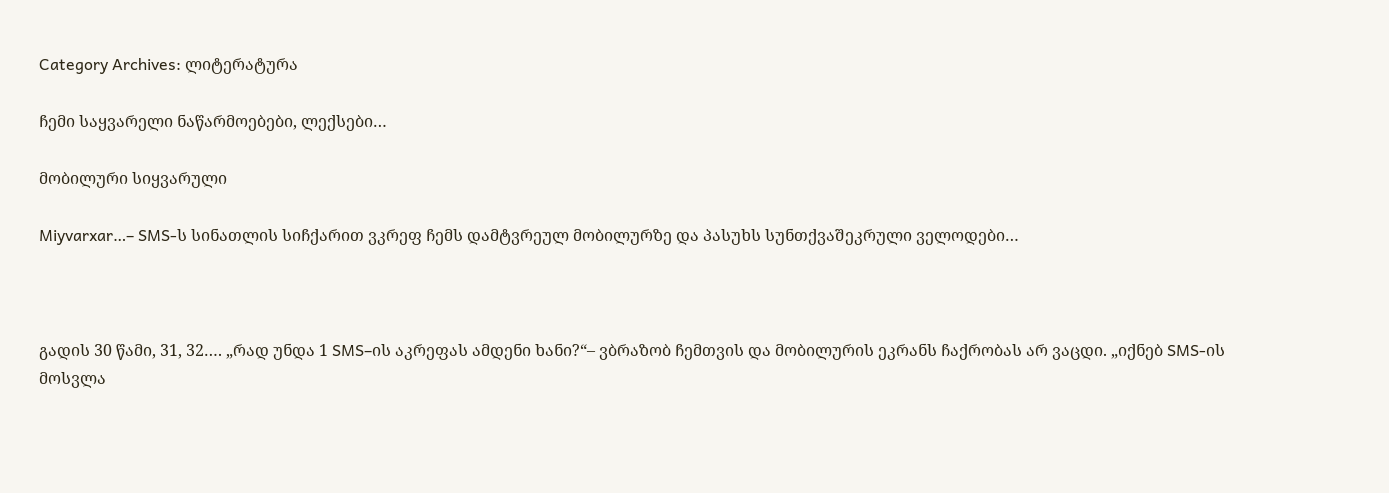Category Archives: ლიტერატურა

ჩემი საყვარელი ნაწარმოებები, ლექსები…

მობილური სიყვარული

Miyvarxar…– SMS-ს სინათლის სიჩქარით ვკრეფ ჩემს დამტვრეულ მობილურზე და პასუხს სუნთქვაშეკრული ველოდები…



გადის 30 წამი, 31, 32…. „რად უნდა 1 SMS–ის აკრეფას ამდენი ხანი?“– ვბრაზობ ჩემთვის და მობილურის ეკრანს ჩაქრობას არ ვაცდი. „იქნებ SMS-ის მოსვლა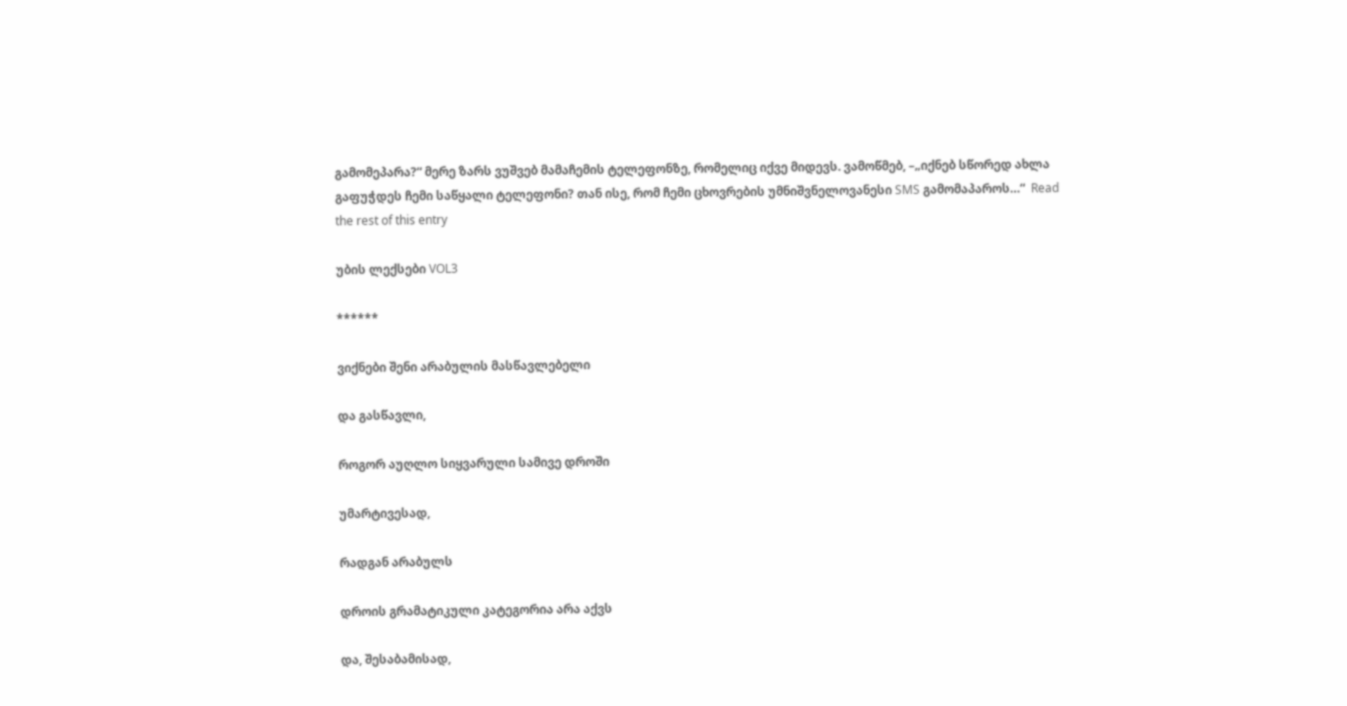გამომეპარა?“ მერე ზარს ვუშვებ მამაჩემის ტელეფონზე, რომელიც იქვე მიდევს. ვამოწმებ, –„იქნებ სწორედ ახლა გაფუჭდეს ჩემი საწყალი ტელეფონი? თან ისე, რომ ჩემი ცხოვრების უმნიშვნელოვანესი SMS გამომაპაროს…“  Read the rest of this entry

უბის ლექსები VOL3

******

ვიქნები შენი არაბულის მასწავლებელი

და გასწავლი,

როგორ აუღლო სიყვარული სამივე დროში

უმარტივესად,

რადგან არაბულს

დროის გრამატიკული კატეგორია არა აქვს

და, შესაბამისად,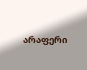არაფერი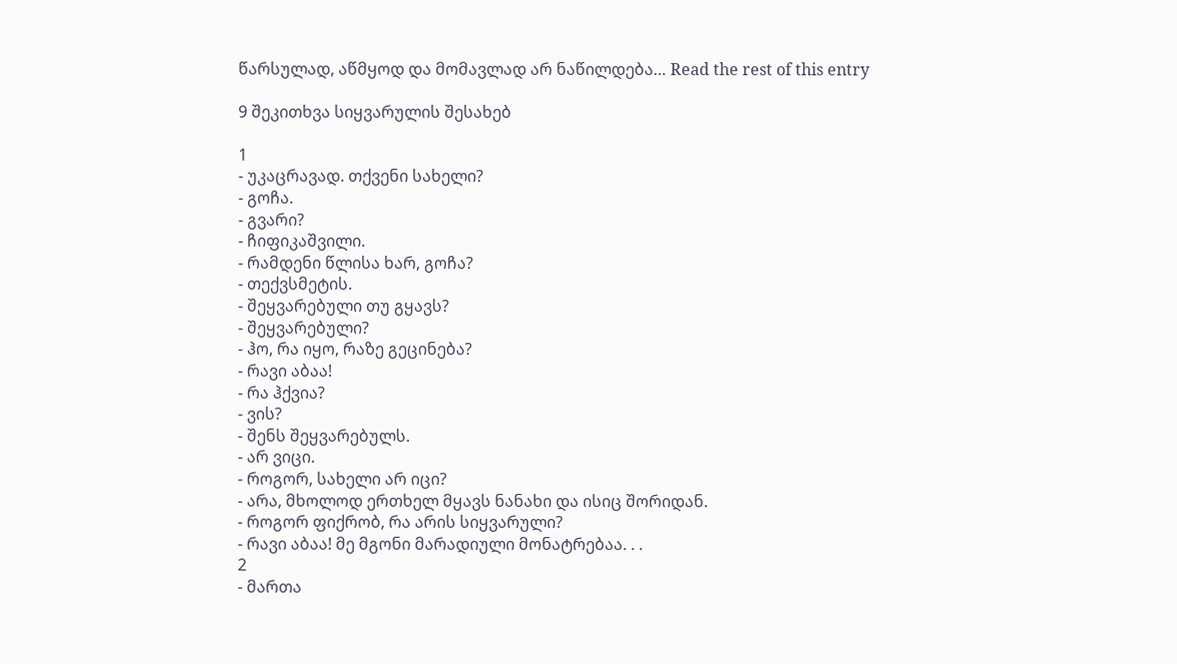წარსულად, აწმყოდ და მომავლად არ ნაწილდება… Read the rest of this entry

9 შეკითხვა სიყვარულის შესახებ

1
- უკაცრავად. თქვენი სახელი?
- გოჩა.
- გვარი?
- ჩიფიკაშვილი.
- რამდენი წლისა ხარ, გოჩა?
- თექვსმეტის.
- შეყვარებული თუ გყავს?
- შეყვარებული?
- ჰო, რა იყო, რაზე გეცინება?
- რავი აბაა!
- რა ჰქვია?
- ვის?
- შენს შეყვარებულს.
- არ ვიცი.
- როგორ, სახელი არ იცი?
- არა, მხოლოდ ერთხელ მყავს ნანახი და ისიც შორიდან.
- როგორ ფიქრობ, რა არის სიყვარული?
- რავი აბაა! მე მგონი მარადიული მონატრებაა. . .
2
- მართა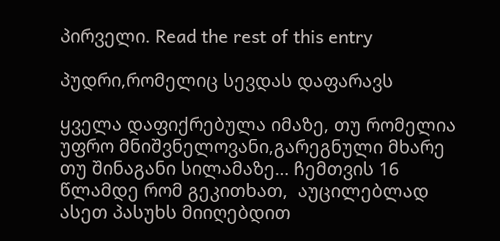პირველი. Read the rest of this entry

პუდრი,რომელიც სევდას დაფარავს

ყველა დაფიქრებულა იმაზე, თუ რომელია უფრო მნიშვნელოვანი,გარეგნული მხარე თუ შინაგანი სილამაზე… ჩემთვის 16 წლამდე რომ გეკითხათ,  აუცილებლად ასეთ პასუხს მიიღებდით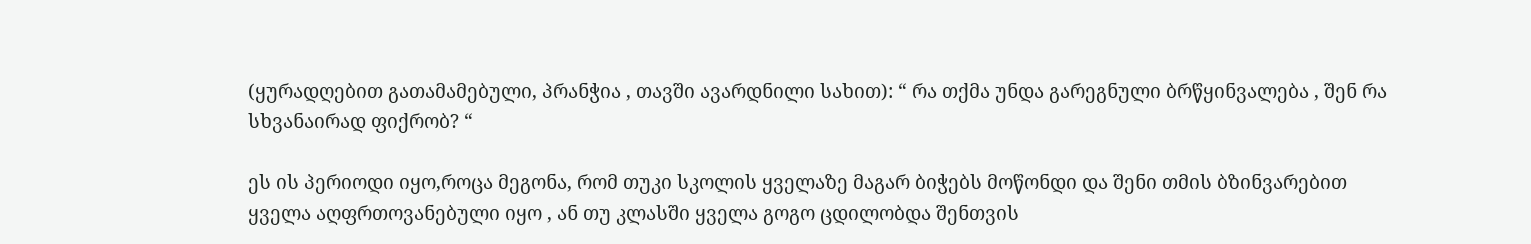(ყურადღებით გათამამებული, პრანჭია , თავში ავარდნილი სახით): “ რა თქმა უნდა გარეგნული ბრწყინვალება , შენ რა სხვანაირად ფიქრობ? “

ეს ის პერიოდი იყო,როცა მეგონა, რომ თუკი სკოლის ყველაზე მაგარ ბიჭებს მოწონდი და შენი თმის ბზინვარებით ყველა აღფრთოვანებული იყო , ან თუ კლასში ყველა გოგო ცდილობდა შენთვის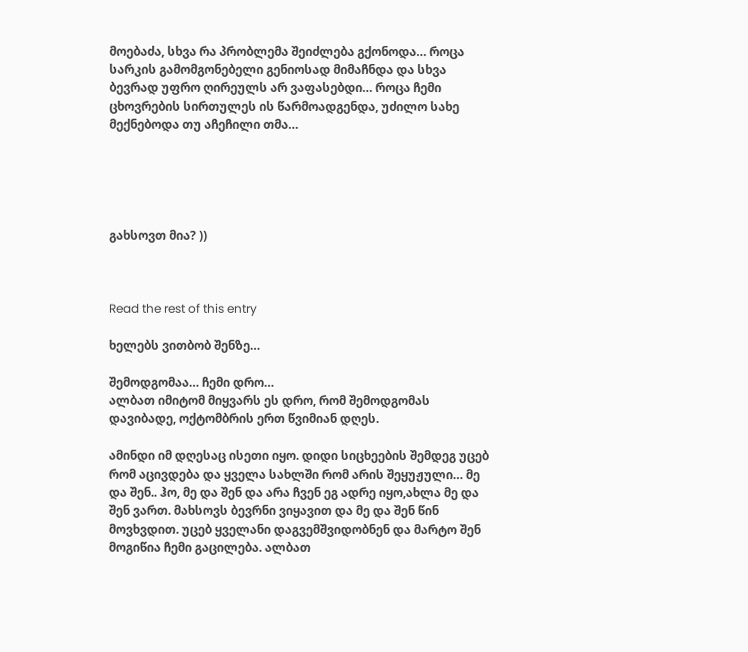მოებაძა, სხვა რა პრობლემა შეიძლება გქონოდა… როცა სარკის გამომგონებელი გენიოსად მიმაჩნდა და სხვა ბევრად უფრო ღირეულს არ ვაფასებდი… როცა ჩემი ცხოვრების სირთულეს ის წარმოადგენდა, უძილო სახე მექნებოდა თუ აჩეჩილი თმა…





გახსოვთ მია? ))



Read the rest of this entry

ხელებს ვითბობ შენზე…

შემოდგომაა… ჩემი დრო…
ალბათ იმიტომ მიყვარს ეს დრო, რომ შემოდგომას დავიბადე, ოქტომბრის ერთ წვიმიან დღეს.

ამინდი იმ დღესაც ისეთი იყო. დიდი სიცხეების შემდეგ უცებ რომ აცივდება და ყველა სახლში რომ არის შეყუჟული… მე და შენ.. ჰო, მე და შენ და არა ჩვენ ეგ ადრე იყო,ახლა მე და შენ ვართ. მახსოვს ბევრნი ვიყავით და მე და შენ წინ მოვხვდით. უცებ ყველანი დაგვემშვიდობნენ და მარტო შენ მოგიწია ჩემი გაცილება. ალბათ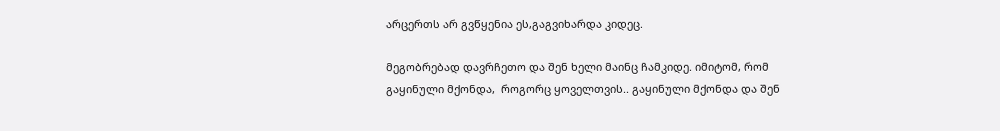არცერთს არ გვწყენია ეს,გაგვიხარდა კიდეც.

მეგობრებად დავრჩეთო და შენ ხელი მაინც ჩამკიდე. იმიტომ, რომ გაყინული მქონდა,  როგორც ყოველთვის.. გაყინული მქონდა და შენ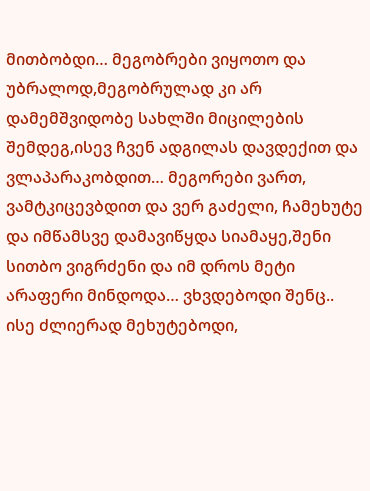მითბობდი… მეგობრები ვიყოთო და უბრალოდ,მეგობრულად კი არ დამემშვიდობე სახლში მიცილების შემდეგ,ისევ ჩვენ ადგილას დავდექით და ვლაპარაკობდით… მეგორები ვართ, ვამტკიცევბდით და ვერ გაძელი, ჩამეხუტე და იმწამსვე დამავიწყდა სიამაყე,შენი სითბო ვიგრძენი და იმ დროს მეტი არაფერი მინდოდა… ვხვდებოდი შენც.. ისე ძლიერად მეხუტებოდი,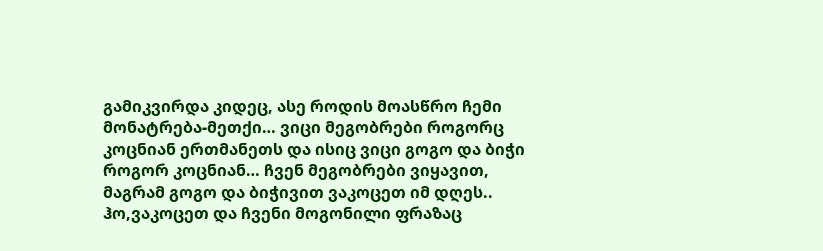გამიკვირდა კიდეც, ასე როდის მოასწრო ჩემი მონატრება-მეთქი… ვიცი მეგობრები როგორც კოცნიან ერთმანეთს და ისიც ვიცი გოგო და ბიჭი როგორ კოცნიან… ჩვენ მეგობრები ვიყავით, მაგრამ გოგო და ბიჭივით ვაკოცეთ იმ დღეს.. ჰო,ვაკოცეთ და ჩვენი მოგონილი ფრაზაც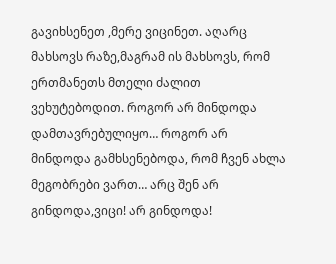გავიხსენეთ ,მერე ვიცინეთ. აღარც მახსოვს რაზე,მაგრამ ის მახსოვს, რომ ერთმანეთს მთელი ძალით ვეხუტებოდით. როგორ არ მინდოდა დამთავრებულიყო… როგორ არ მინდოდა გამხსენებოდა, რომ ჩვენ ახლა მეგობრები ვართ… არც შენ არ გინდოდა,ვიცი! არ გინდოდა!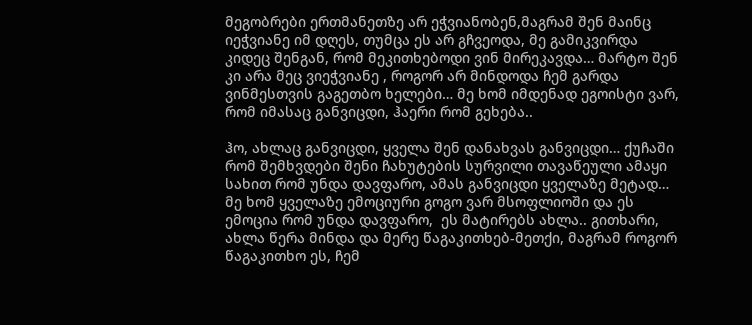მეგობრები ერთმანეთზე არ ეჭვიანობენ,მაგრამ შენ მაინც იეჭვიანე იმ დღეს, თუმცა ეს არ გჩვეოდა, მე გამიკვირდა კიდეც შენგან, რომ მეკითხებოდი ვინ მირეკავდა… მარტო შენ კი არა მეც ვიეჭვიანე , როგორ არ მინდოდა ჩემ გარდა ვინმესთვის გაგეთბო ხელები… მე ხომ იმდენად ეგოისტი ვარ, რომ იმასაც განვიცდი, ჰაერი რომ გეხება..

ჰო, ახლაც განვიცდი, ყველა შენ დანახვას განვიცდი… ქუჩაში რომ შემხვდები შენი ჩახუტების სურვილი თავაწეული ამაყი სახით რომ უნდა დავფარო, ამას განვიცდი ყველაზე მეტად… მე ხომ ყველაზე ემოციური გოგო ვარ მსოფლიოში და ეს ემოცია რომ უნდა დავფარო,  ეს მატირებს ახლა.. გითხარი, ახლა წერა მინდა და მერე წაგაკითხებ-მეთქი, მაგრამ როგორ წაგაკითხო ეს, ჩემ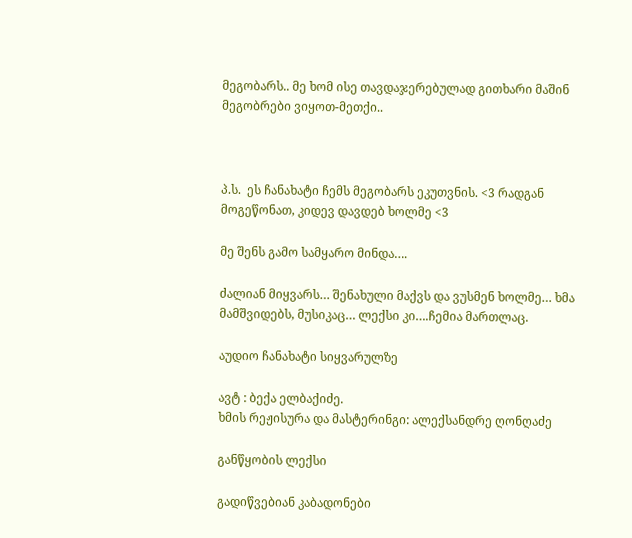მეგობარს.. მე ხომ ისე თავდაჯერებულად გითხარი მაშინ მეგობრები ვიყოთ-მეთქი..



პ.ს.  ეს ჩანახატი ჩემს მეგობარს ეკუთვნის. <3 რადგან მოგეწონათ, კიდევ დავდებ ხოლმე <3

მე შენს გამო სამყარო მინდა….

ძალიან მიყვარს… შენახული მაქვს და ვუსმენ ხოლმე… ხმა მამშვიდებს, მუსიკაც… ლექსი კი….ჩემია მართლაც.

აუდიო ჩანახატი სიყვარულზე

ავტ : ბექა ელბაქიძე.
ხმის რეჟისურა და მასტერინგი: ალექსანდრე ღონღაძე

განწყობის ლექსი

გადიწვებიან კაბადონები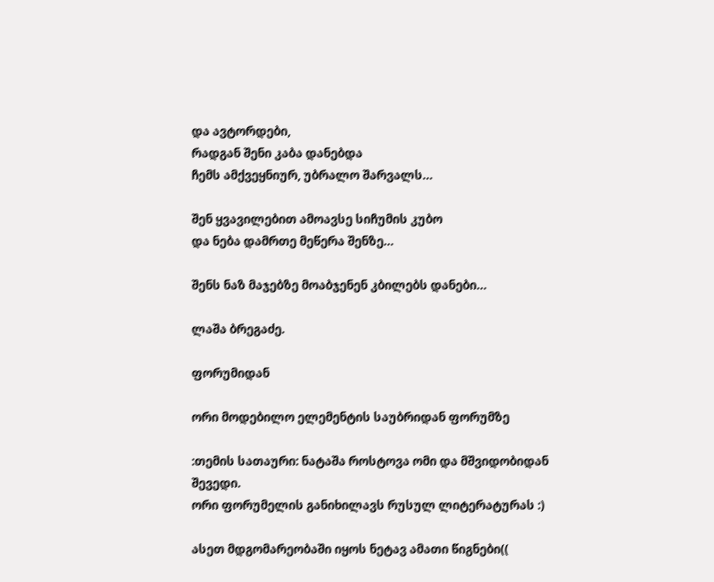და ავტორდები,
რადგან შენი კაბა დანებდა
ჩემს ამქვეყნიურ, უბრალო შარვალს…

შენ ყვავილებით ამოავსე სიჩუმის კუბო
და ნება დამრთე მეწერა შენზე…

შენს ნაზ მაჯებზე მოაბჯენენ კბილებს დანები…

ლაშა ბრეგაძე.

ფორუმიდან

ორი მოდებილო ელემენტის საუბრიდან ფორუმზე

:თემის სათაური: ნატაშა როსტოვა ომი და მშვიდობიდან
შევედი.
ორი ფორუმელის განიხილავს რუსულ ლიტერატურას :)

ასეთ მდგომარეობაში იყოს ნეტავ ამათი წიგნები((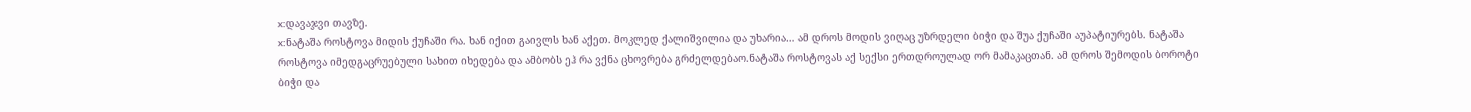x:დავაჯვი თავზე.
x:ნატაშა როსტოვა მიდის ქუჩაში რა. ხან იქით გაივლს ხან აქეთ. მოკლედ ქალიშვილია და უხარია… ამ დროს მოდის ვიღაც უზრდელი ბიჭი და შუა ქუჩაში აუპატიურებს. ნატაშა როსტოვა იმედგაცრუებული სახით იხედება და ამბობს ეჰ რა ვქნა ცხოვრება გრძელდებაო.ნატაშა როსტოვას აქ სექსი ერთდროულად ორ მამაკაცთან. ამ დროს შემოდის ბოროტი ბიჭი და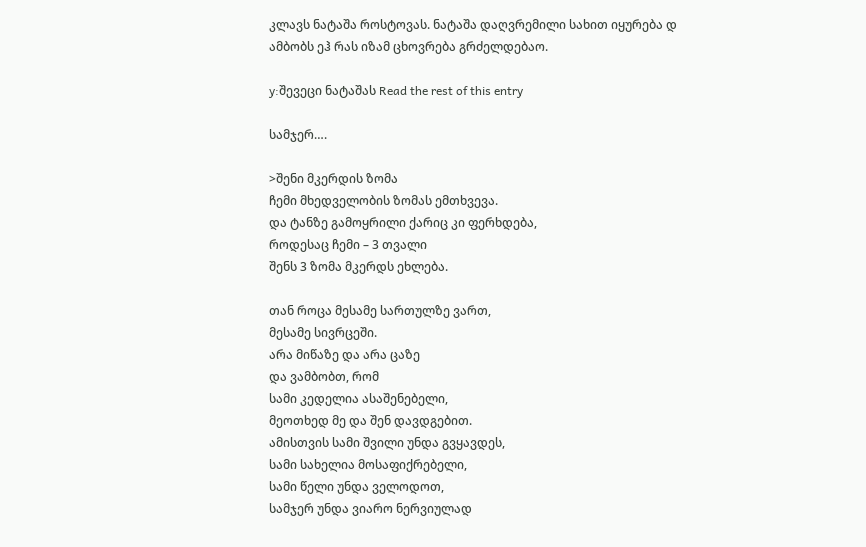კლავს ნატაშა როსტოვას. ნატაშა დაღვრემილი სახით იყურება დ ამბობს ეჰ რას იზამ ცხოვრება გრძელდებაო.

y:შევეცი ნატაშას Read the rest of this entry

სამჯერ….

>შენი მკერდის ზომა
ჩემი მხედველობის ზომას ემთხვევა.
და ტანზე გამოყრილი ქარიც კი ფერხდება,
როდესაც ჩემი – 3 თვალი
შენს 3 ზომა მკერდს ეხლება.

თან როცა მესამე სართულზე ვართ,
მესამე სივრცეში.
არა მიწაზე და არა ცაზე
და ვამბობთ, რომ
სამი კედელია ასაშენებელი,
მეოთხედ მე და შენ დავდგებით.
ამისთვის სამი შვილი უნდა გვყავდეს,
სამი სახელია მოსაფიქრებელი,
სამი წელი უნდა ველოდოთ,
სამჯერ უნდა ვიარო ნერვიულად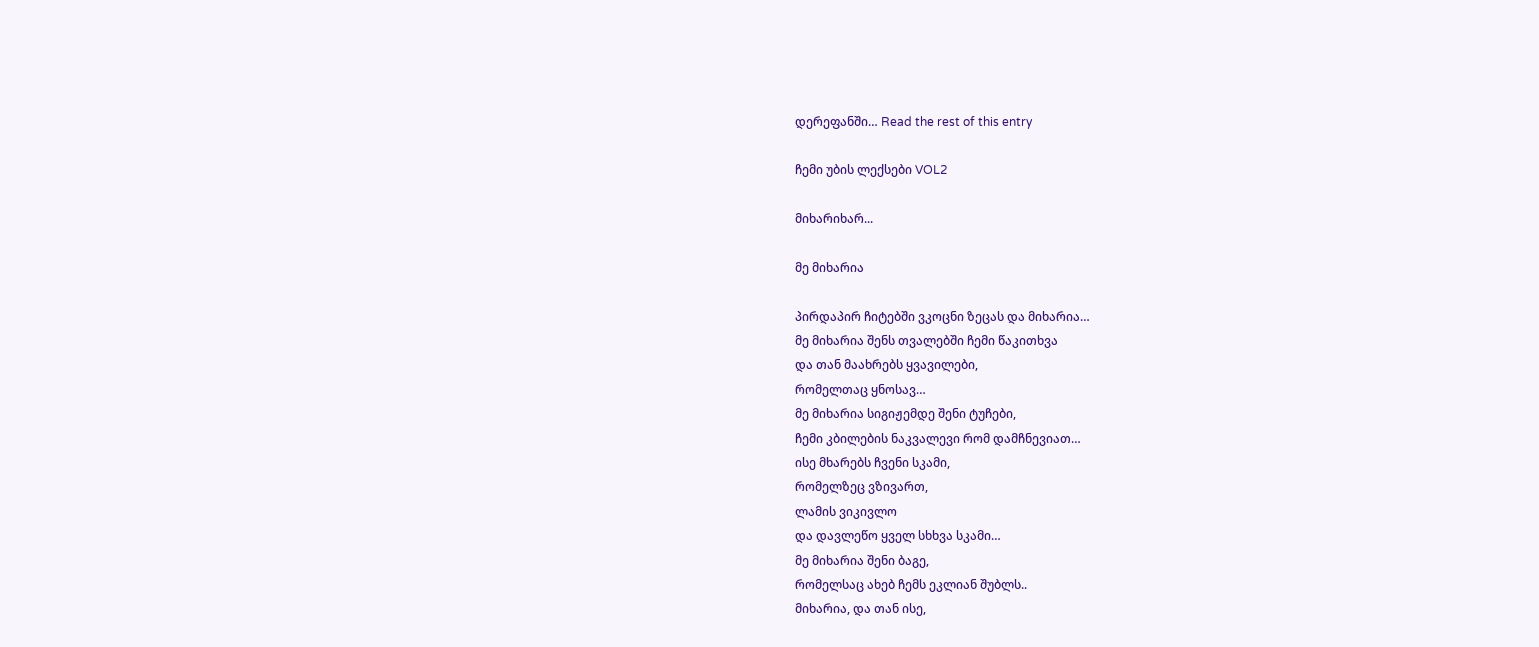დერეფანში… Read the rest of this entry

ჩემი უბის ლექსები VOL2

მიხარიხარ...

მე მიხარია

პირდაპირ ჩიტებში ვკოცნი ზეცას და მიხარია…
მე მიხარია შენს თვალებში ჩემი წაკითხვა
და თან მაახრებს ყვავილები,
რომელთაც ყნოსავ…
მე მიხარია სიგიჟემდე შენი ტუჩები,
ჩემი კბილების ნაკვალევი რომ დამჩნევიათ…
ისე მხარებს ჩვენი სკამი,
რომელზეც ვზივართ,
ლამის ვიკივლო
და დავლეწო ყველ სხხვა სკამი…
მე მიხარია შენი ბაგე,
რომელსაც ახებ ჩემს ეკლიან შუბლს..
მიხარია, და თან ისე,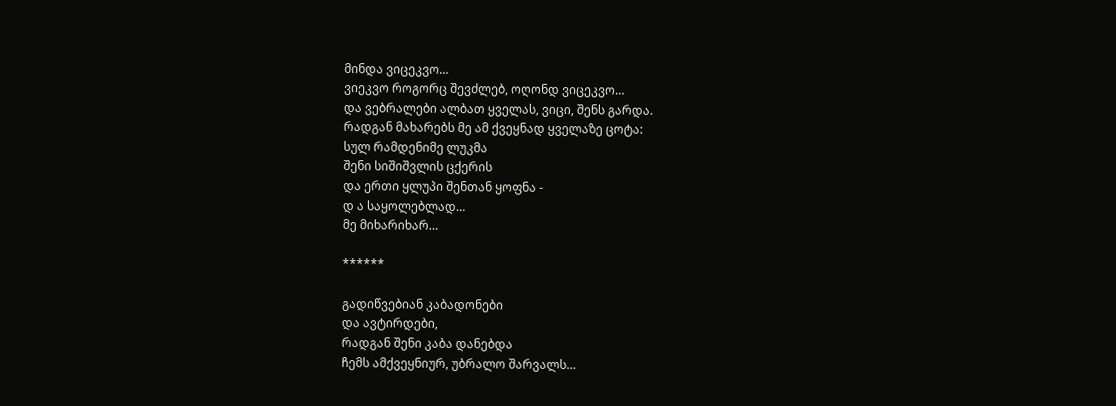მინდა ვიცეკვო…
ვიეკვო როგორც შევძლებ, ოღონდ ვიცეკვო…
და ვებრალები ალბათ ყველას, ვიცი, შენს გარდა.
რადგან მახარებს მე ამ ქვეყნად ყველაზე ცოტა:
სულ რამდენიმე ლუკმა
შენი სიშიშვლის ცქერის
და ერთი ყლუპი შენთან ყოფნა -
დ ა საყოლებლად…
მე მიხარიხარ…

******

გადიწვებიან კაბადონები
და ავტირდები,
რადგან შენი კაბა დანებდა
ჩემს ამქვეყნიურ, უბრალო შარვალს…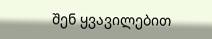შენ ყვავილებით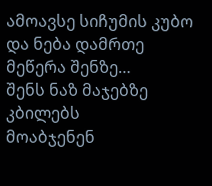ამოავსე სიჩუმის კუბო
და ნება დამრთე მეწერა შენზე…
შენს ნაზ მაჯებზე კბილებს
მოაბჯენენ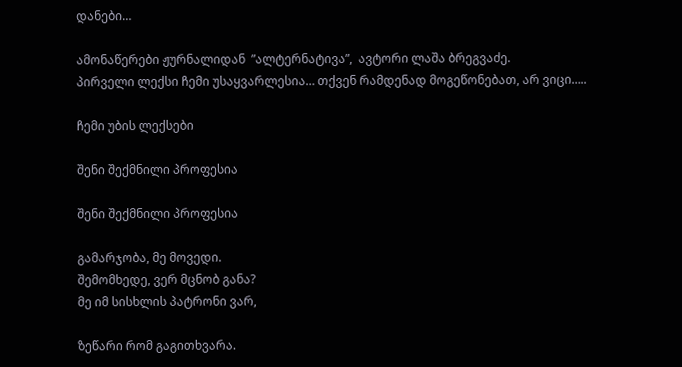დანები…

ამონაწერები ჟურნალიდან  ”ალტერნატივა”,  ავტორი ლაშა ბრეგვაძე.
პირველი ლექსი ჩემი უსაყვარლესია… თქვენ რამდენად მოგეწონებათ, არ ვიცი…..

ჩემი უბის ლექსები

შენი შექმნილი პროფესია

შენი შექმნილი პროფესია

გამარჯობა, მე მოვედი.
შემომხედე, ვერ მცნობ განა?
მე იმ სისხლის პატრონი ვარ,

ზეწარი რომ გაგითხვარა.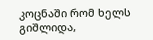კოცნაში რომ ხელს გიშლიდა,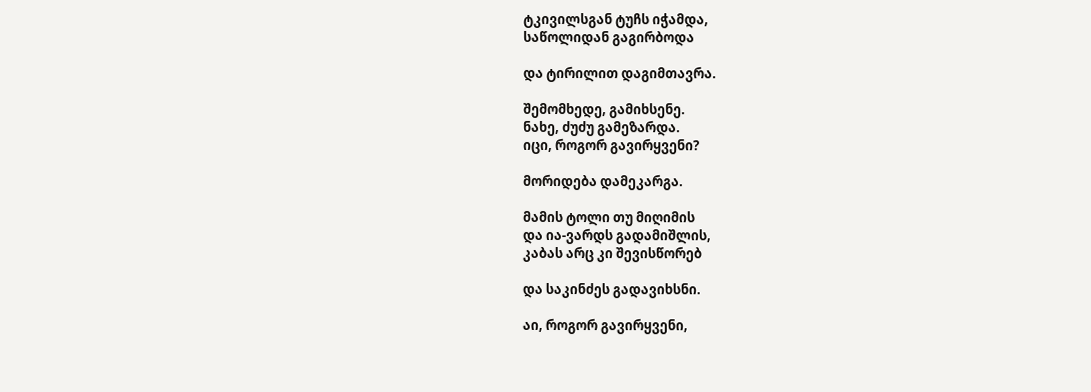ტკივილსგან ტუჩს იჭამდა,
საწოლიდან გაგირბოდა

და ტირილით დაგიმთავრა.

შემომხედე, გამიხსენე.
ნახე, ძუძუ გამეზარდა.
იცი, როგორ გავირყვენი?

მორიდება დამეკარგა.

მამის ტოლი თუ მიღიმის
და ია-ვარდს გადამიშლის,
კაბას არც კი შევისწორებ

და საკინძეს გადავიხსნი.

აი, როგორ გავირყვენი,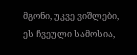მგონი, უკვე ვიშლები,
ეს ჩვეული სამოსია,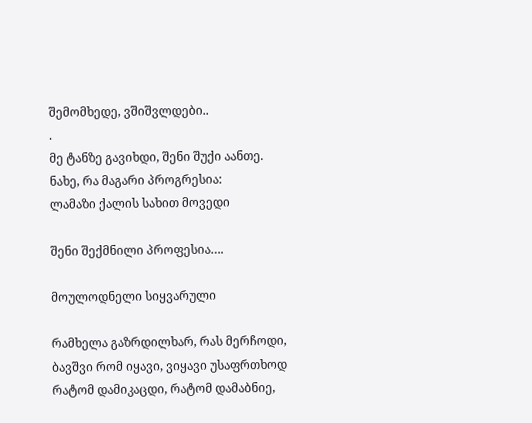შემომხედე, ვშიშვლდები..
.
მე ტანზე გავიხდი, შენი შუქი აანთე.
ნახე, რა მაგარი პროგრესია:
ლამაზი ქალის სახით მოვედი

შენი შექმნილი პროფესია….

მოულოდნელი სიყვარული

რამხელა გაზრდილხარ, რას მერჩოდი,
ბავშვი რომ იყავი, ვიყავი უსაფრთხოდ
რატომ დამიკაცდი, რატომ დამაბნიე,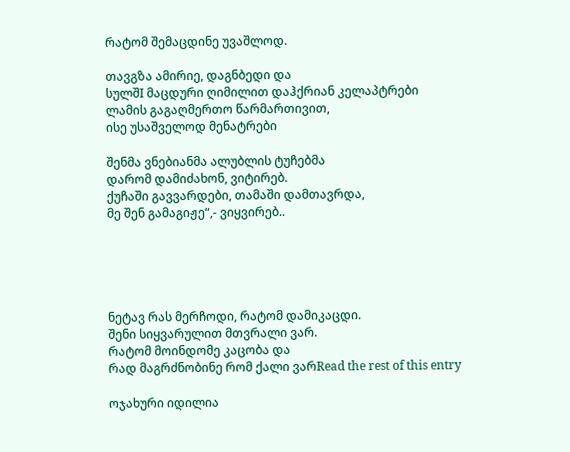რატომ შემაცდინე უვაშლოდ.

თავგზა ამირიე, დაგნბედი და
სულშI მაცდური ღიმილით დაჰქრიან კელაპტრები
ლამის გაგაღმერთო წარმართივით,
ისე უსაშველოდ მენატრები

შენმა ვნებიანმა ალუბლის ტუჩებმა
დარომ დამიძახონ, ვიტირებ.
ქუჩაში გავვარდები, თამაში დამთავრდა,
მე შენ გამაგიჟე“,- ვიყვირებ..





ნეტავ რას მერჩოდი, რატომ დამიკაცდი.
შენი სიყვარულით მთვრალი ვარ.
რატომ მოინდომე კაცობა და
რად მაგრძნობინე რომ ქალი ვარRead the rest of this entry

ოჯახური იდილია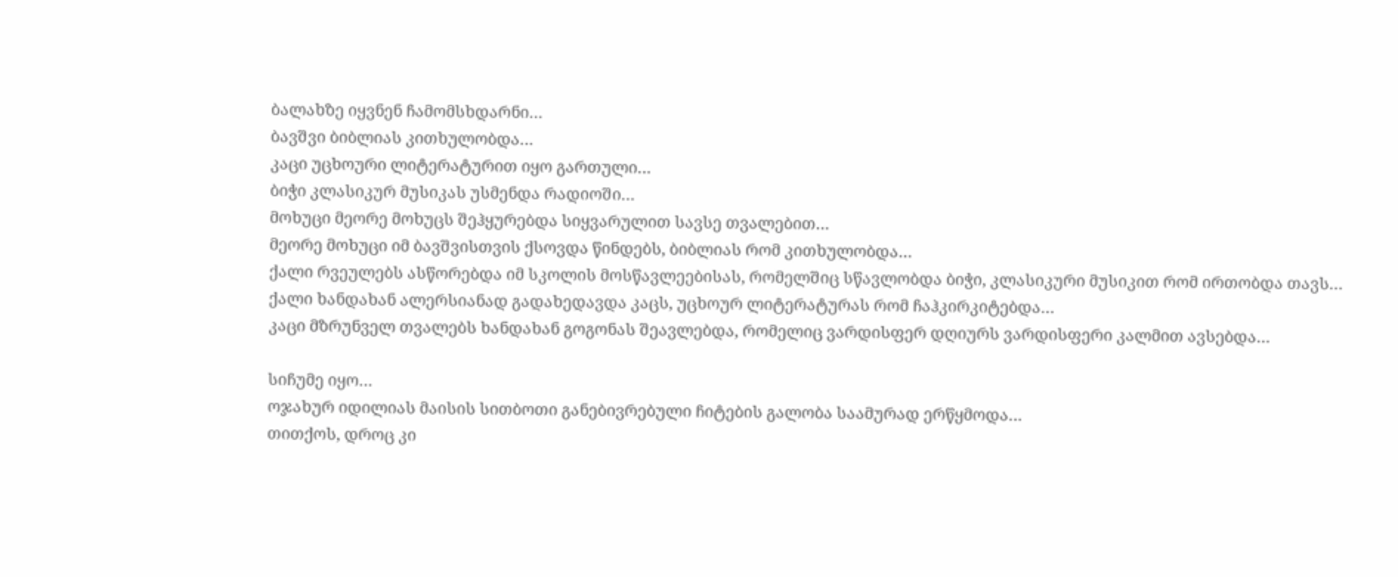ბალახზე იყვნენ ჩამომსხდარნი…
ბავშვი ბიბლიას კითხულობდა…
კაცი უცხოური ლიტერატურით იყო გართული…
ბიჭი კლასიკურ მუსიკას უსმენდა რადიოში…
მოხუცი მეორე მოხუცს შეჰყურებდა სიყვარულით სავსე თვალებით…
მეორე მოხუცი იმ ბავშვისთვის ქსოვდა წინდებს, ბიბლიას რომ კითხულობდა…
ქალი რვეულებს ასწორებდა იმ სკოლის მოსწავლეებისას, რომელშიც სწავლობდა ბიჭი, კლასიკური მუსიკით რომ ირთობდა თავს…
ქალი ხანდახან ალერსიანად გადახედავდა კაცს, უცხოურ ლიტერატურას რომ ჩაჰკირკიტებდა…
კაცი მზრუნველ თვალებს ხანდახან გოგონას შეავლებდა, რომელიც ვარდისფერ დღიურს ვარდისფერი კალმით ავსებდა…

სიჩუმე იყო…
ოჯახურ იდილიას მაისის სითბოთი განებივრებული ჩიტების გალობა საამურად ერწყმოდა…
თითქოს, დროც კი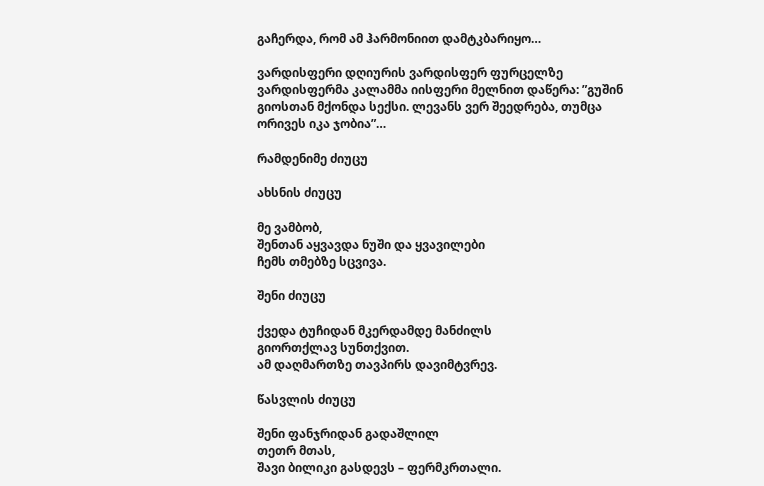გაჩერდა, რომ ამ ჰარმონიით დამტკბარიყო…

ვარდისფერი დღიურის ვარდისფერ ფურცელზე ვარდისფერმა კალამმა იისფერი მელნით დაწერა: ”გუშინ გიოსთან მქონდა სექსი. ლევანს ვერ შეედრება, თუმცა ორივეს იკა ჯობია”…

რამდენიმე ძიუცუ

ახსნის ძიუცუ

მე ვამბობ,
შენთან აყვავდა ნუში და ყვავილები
ჩემს თმებზე სცვივა.

შენი ძიუცუ

ქვედა ტუჩიდან მკერდამდე მანძილს
გიორთქლავ სუნთქვით.
ამ დაღმართზე თავპირს დავიმტვრევ.

წასვლის ძიუცუ

შენი ფანჯრიდან გადაშლილ
თეთრ მთას,
შავი ბილიკი გასდევს – ფერმკრთალი.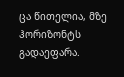ცა წითელია, მზე ჰორიზონტს გადაეფარა.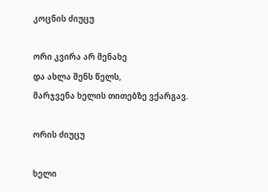კოცნის ძიუცუ

ორი კვირა არ მენახე
და ახლა შენს წელს,
მარჯვენა ხელის თითებზე ვქარგავ.

ორის ძიუცუ

ხელი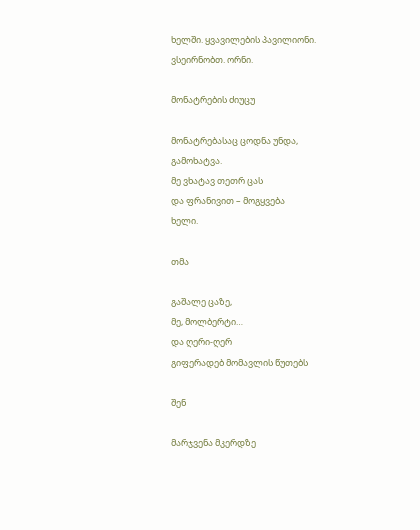ხელში. ყვავილების პავილიონი.
ვსეირნობთ. ორნი.

მონატრების ძიუცუ

მონატრებასაც ცოდნა უნდა,
გამოხატვა.
მე ვხატავ თეთრ ცას
და ფრანივით – მოგყვება
ხელი.

თმა

გაშალე ცაზე,
მე, მოლბერტი…
და ღერი-ღერ
გიფერადებ მომავლის წუთებს

შენ

მარჯვენა მკერდზე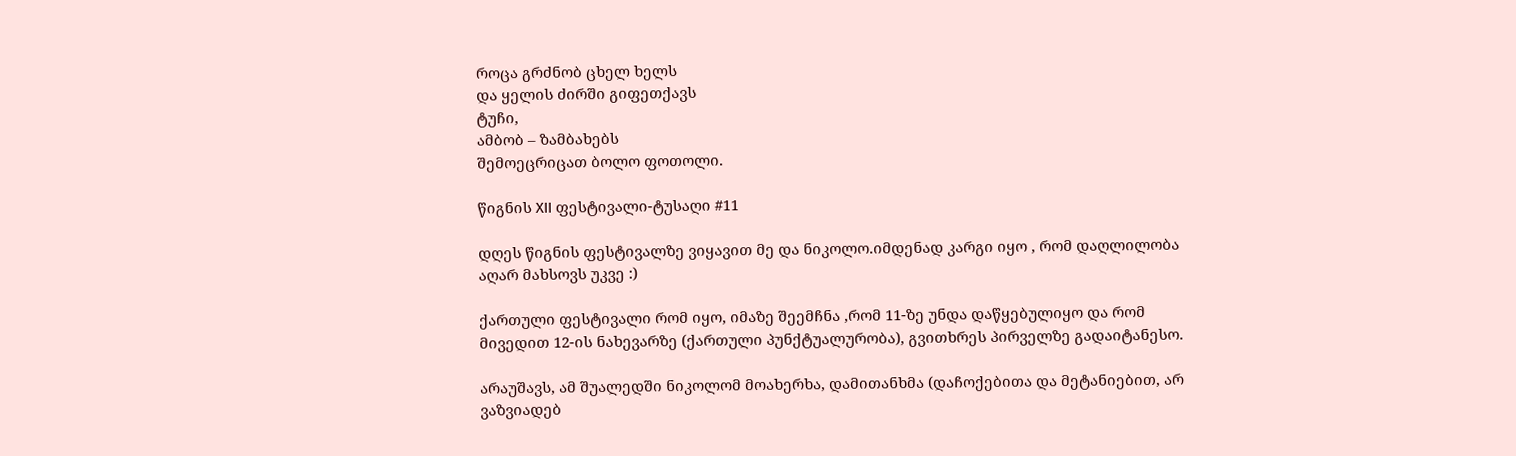როცა გრძნობ ცხელ ხელს
და ყელის ძირში გიფეთქავს
ტუჩი,
ამბობ – ზამბახებს
შემოეცრიცათ ბოლო ფოთოლი.

წიგნის XII ფესტივალი-ტუსაღი #11

დღეს წიგნის ფესტივალზე ვიყავით მე და ნიკოლო.იმდენად კარგი იყო , რომ დაღლილობა აღარ მახსოვს უკვე :)

ქართული ფესტივალი რომ იყო, იმაზე შეემჩნა ,რომ 11-ზე უნდა დაწყებულიყო და რომ მივედით 12-ის ნახევარზე (ქართული პუნქტუალურობა), გვითხრეს პირველზე გადაიტანესო.

არაუშავს, ამ შუალედში ნიკოლომ მოახერხა, დამითანხმა (დაჩოქებითა და მეტანიებით, არ ვაზვიადებ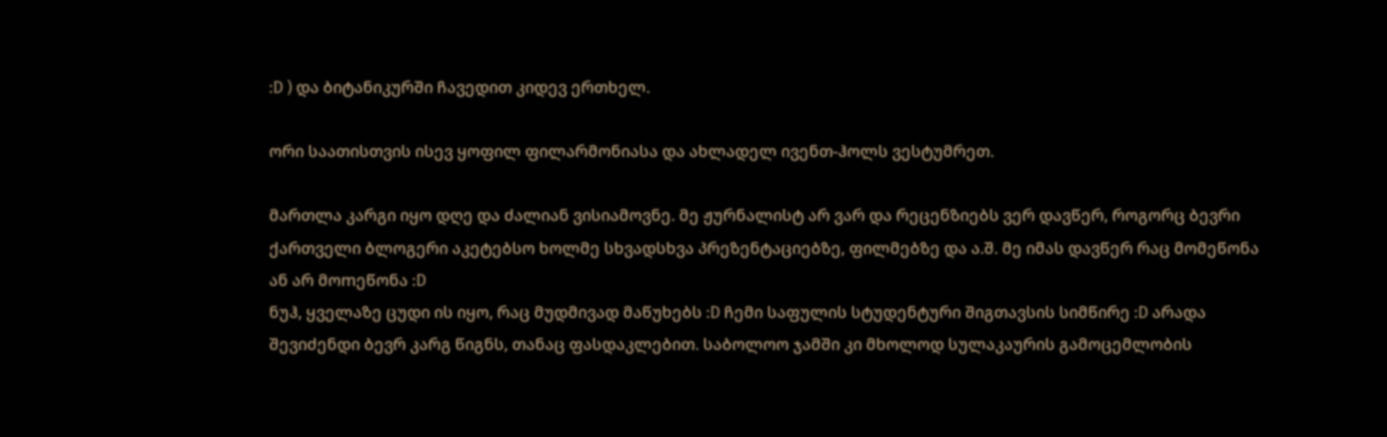:D ) და ბიტანიკურში ჩავედით კიდევ ერთხელ.

ორი საათისთვის ისევ ყოფილ ფილარმონიასა და ახლადელ ივენთ-ჰოლს ვესტუმრეთ.

მართლა კარგი იყო დღე და ძალიან ვისიამოვნე. მე ჟურნალისტ არ ვარ და რეცენზიებს ვერ დავწერ, როგორც ბევრი ქართველი ბლოგერი აკეტებსო ხოლმე სხვადსხვა პრეზენტაციებზე, ფილმებზე და ა.შ. მე იმას დავწერ რაც მომეწონა ან არ მოmეწონა :D
ნუჰ, ყველაზე ცუდი ის იყო, რაც მუდმივად მაწუხებს :D ჩემი საფულის სტუდენტური შიგთავსის სიმწირე :D არადა შევიძენდი ბევრ კარგ წიგნს, თანაც ფასდაკლებით. საბოლოო ჯამში კი მხოლოდ სულაკაურის გამოცემლობის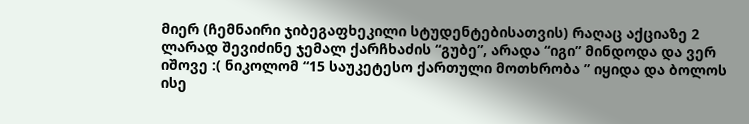მიერ (ჩემნაირი ჯიბეგაფხეკილი სტუდენტებისათვის) რაღაც აქციაზე 2 ლარად შევიძინე ჯემალ ქარჩხაძის “გუბე”, არადა “იგი” მინდოდა და ვერ იშოვე :( ნიკოლომ “15 საუკეტესო ქართული მოთხრობა ” იყიდა და ბოლოს ისე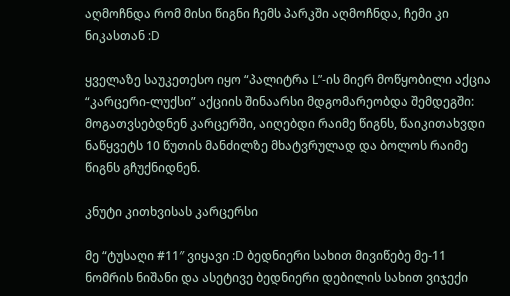აღმოჩნდა რომ მისი წიგნი ჩემს პარკში აღმოჩნდა, ჩემი კი ნიკასთან :D

ყველაზე საუკეთესო იყო “პალიტრა L”-ის მიერ მოწყობილი აქცია “კარცერი-ლუქსი” აქციის შინაარსი მდგომარეობდა შემდეგში: მოგათვსებდნენ კარცერში, აიღებდი რაიმე წიგნს, წაიკითახვდი ნაწყვეტს 10 წუთის მანძილზე მხატვრულად და ბოლოს რაიმე წიგნს გჩუქნიდნენ.

კნუტი კითხვისას კარცერსი

მე “ტუსაღი #11″ ვიყავი :D ბედნიერი სახით მივიწებე მე-11 ნომრის ნიშანი და ასეტივე ბედნიერი დებილის სახით ვიჯექი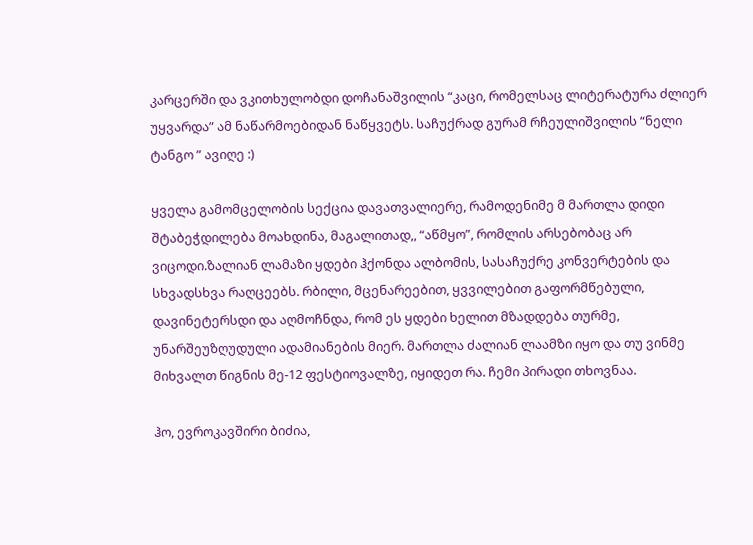კარცერში და ვკითხულობდი დოჩანაშვილის “კაცი, რომელსაც ლიტერატურა ძლიერ უყვარდა” ამ ნაწარმოებიდან ნაწყვეტს. საჩუქრად გურამ რჩეულიშვილის “ნელი ტანგო ” ავიღე :)

ყველა გამომცელობის სექცია დავათვალიერე, რამოდენიმე მ მართლა დიდი შტაბეჭდილება მოახდინა, მაგალითად,, “აწმყო”, რომლის არსებობაც არ ვიცოდი.ზალიან ლამაზი ყდები ჰქონდა ალბომის, სასაჩუქრე კონვერტების და სხვადსხვა რაღცეებს. რბილი, მცენარეებით, ყვვილებით გაფორმწებული, დავინეტერსდი და აღმოჩნდა, რომ ეს ყდები ხელით მზადდება თურმე, უნარშეუზღუდული ადამიანების მიერ. მართლა ძალიან ლაამზი იყო და თუ ვინმე მიხვალთ წიგნის მე-12 ფესტიოვალზე, იყიდეთ რა. ჩემი პირადი თხოვნაა.

ჰო, ევროკავშირი ბიძია,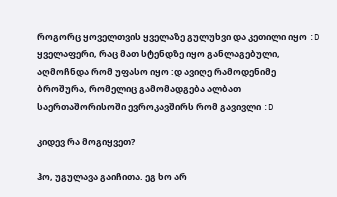როგორც ყოველთვის ყველაზე გულუხვი და კეთილი იყო :D ყველაფერი, რაც მათ სტენდზე იყო განლაგებული, აღმოჩნდა რომ უფასო იყო :დ ავიღე რამოდენიმე ბროშურა, რომელიც გამომადგება ალბათ საერთაშორისოში ევროკავშირს რომ გავივლი :D

კიდევ რა მოგიყვეთ?

ჰო, უგულავა გაიჩითა. ეგ ხო არ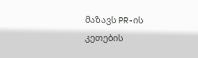მაზავს PR-ის კეთების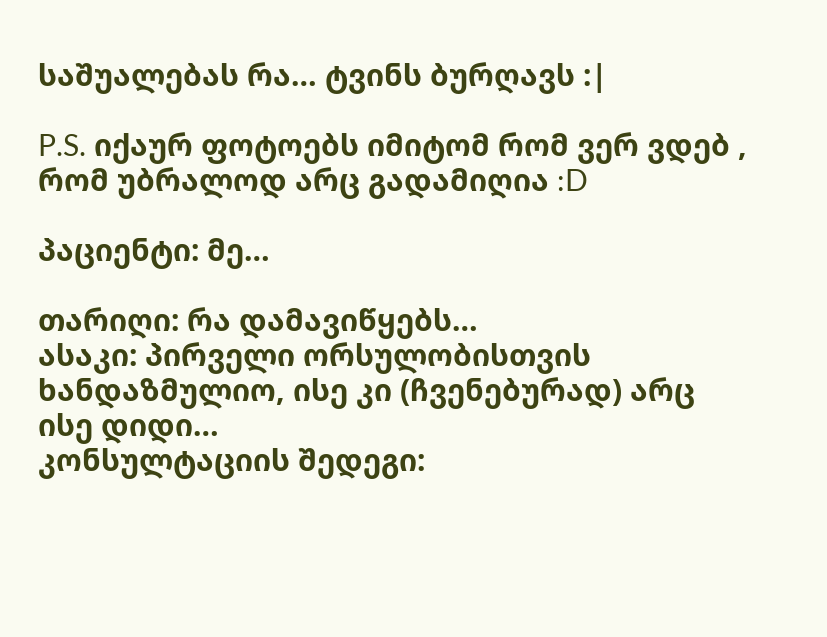საშუალებას რა… ტვინს ბურღავს :|

P.S. იქაურ ფოტოებს იმიტომ რომ ვერ ვდებ , რომ უბრალოდ არც გადამიღია :D

პაციენტი: მე…

თარიღი: რა დამავიწყებს…
ასაკი: პირველი ორსულობისთვის ხანდაზმულიო, ისე კი (ჩვენებურად) არც ისე დიდი…
კონსულტაციის შედეგი: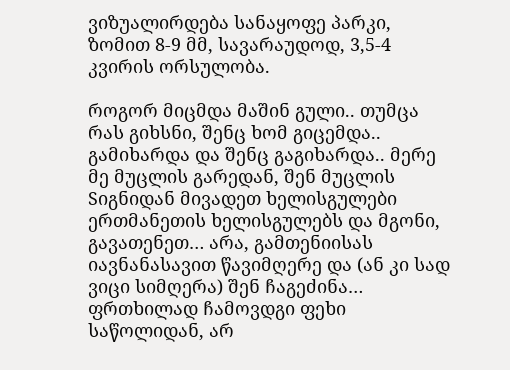ვიზუალირდება სანაყოფე პარკი, ზომით 8-9 მმ, სავარაუდოდ, 3,5-4 კვირის ორსულობა.

როგორ მიცმდა მაშინ გული.. თუმცა რას გიხსნი, შენც ხომ გიცემდა.. გამიხარდა და შენც გაგიხარდა.. მერე მე მუცლის გარედან, შენ მუცლის Sიგნიდან მივადეთ ხელისგულები ერთმანეთის ხელისგულებს და მგონი, გავათენეთ… არა, გამთენიისას იავნანასავით წავიმღერე და (ან კი სად ვიცი სიმღერა) შენ ჩაგეძინა…
ფრთხილად ჩამოვდგი ფეხი საწოლიდან, არ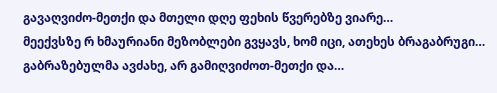გავაღვიძო-მეთქი და მთელი დღე ფეხის წვერებზე ვიარე…
მეექვსზე რ ხმაურიანი მეზობლები გვყავს, ხომ იცი, ათეხეს ბრაგაბრუგი… გაბრაზებულმა ავძახე, არ გამიღვიძოთ-მეთქი და…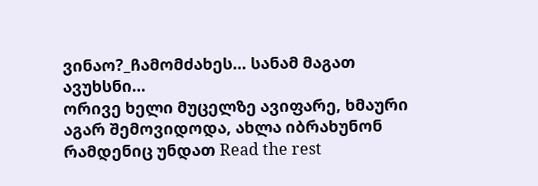ვინაო?_ჩამომძახეს… სანამ მაგათ ავუხსნი…
ორივე ხელი მუცელზე ავიფარე, ხმაური აგარ შემოვიდოდა, ახლა იბრახუნონ რამდენიც უნდათ Read the rest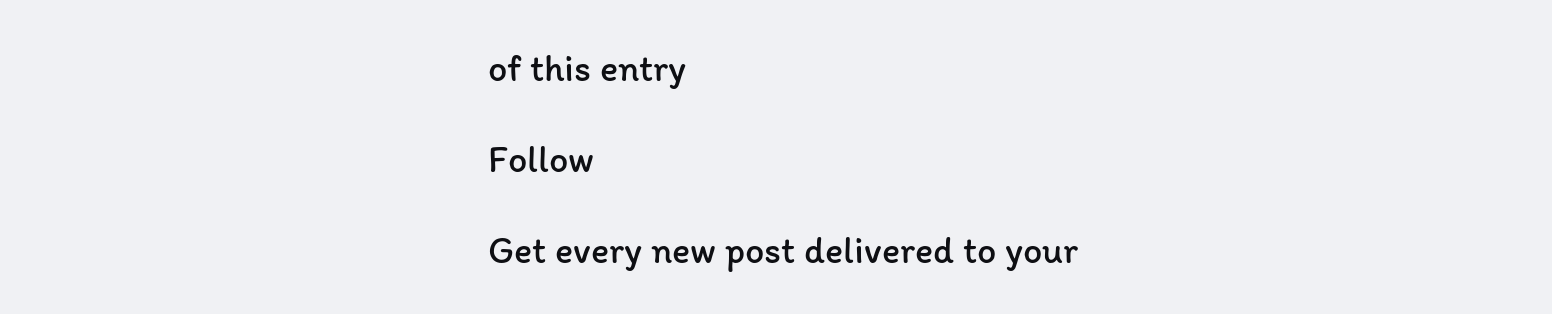of this entry

Follow

Get every new post delivered to your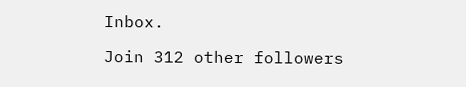Inbox.

Join 312 other followers